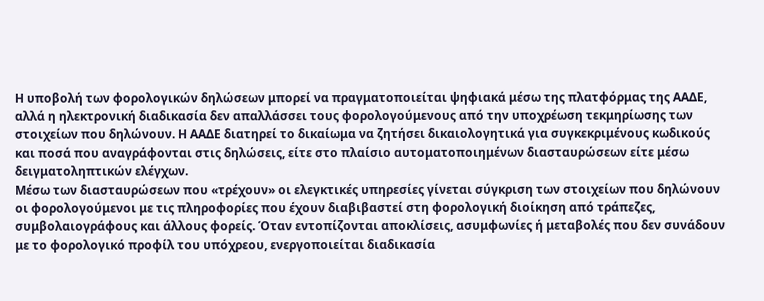Η υποβολή των φορολογικών δηλώσεων μπορεί να πραγματοποιείται ψηφιακά μέσω της πλατφόρμας της ΑΑΔΕ, αλλά η ηλεκτρονική διαδικασία δεν απαλλάσσει τους φορολογούμενους από την υποχρέωση τεκμηρίωσης των στοιχείων που δηλώνουν. Η ΑΑΔΕ διατηρεί το δικαίωμα να ζητήσει δικαιολογητικά για συγκεκριμένους κωδικούς και ποσά που αναγράφονται στις δηλώσεις, είτε στο πλαίσιο αυτοματοποιημένων διασταυρώσεων είτε μέσω δειγματοληπτικών ελέγχων.
Μέσω των διασταυρώσεων που «τρέχουν» οι ελεγκτικές υπηρεσίες γίνεται σύγκριση των στοιχείων που δηλώνουν οι φορολογούμενοι με τις πληροφορίες που έχουν διαβιβαστεί στη φορολογική διοίκηση από τράπεζες, συμβολαιογράφους και άλλους φορείς. Όταν εντοπίζονται αποκλίσεις, ασυμφωνίες ή μεταβολές που δεν συνάδουν με το φορολογικό προφίλ του υπόχρεου, ενεργοποιείται διαδικασία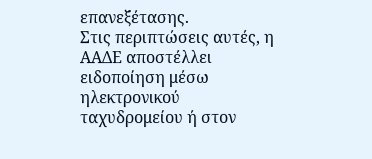επανεξέτασης.
Στις περιπτώσεις αυτές, η ΑΑΔΕ αποστέλλει ειδοποίηση μέσω ηλεκτρονικού ταχυδρομείου ή στον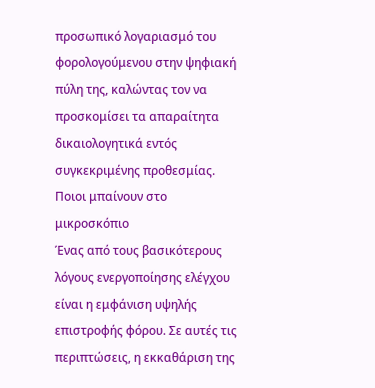προσωπικό λογαριασμό του φορολογούμενου στην ψηφιακή πύλη της, καλώντας τον να προσκομίσει τα απαραίτητα δικαιολογητικά εντός συγκεκριμένης προθεσμίας.
Ποιοι μπαίνουν στο μικροσκόπιο
Ένας από τους βασικότερους λόγους ενεργοποίησης ελέγχου είναι η εμφάνιση υψηλής επιστροφής φόρου. Σε αυτές τις περιπτώσεις, η εκκαθάριση της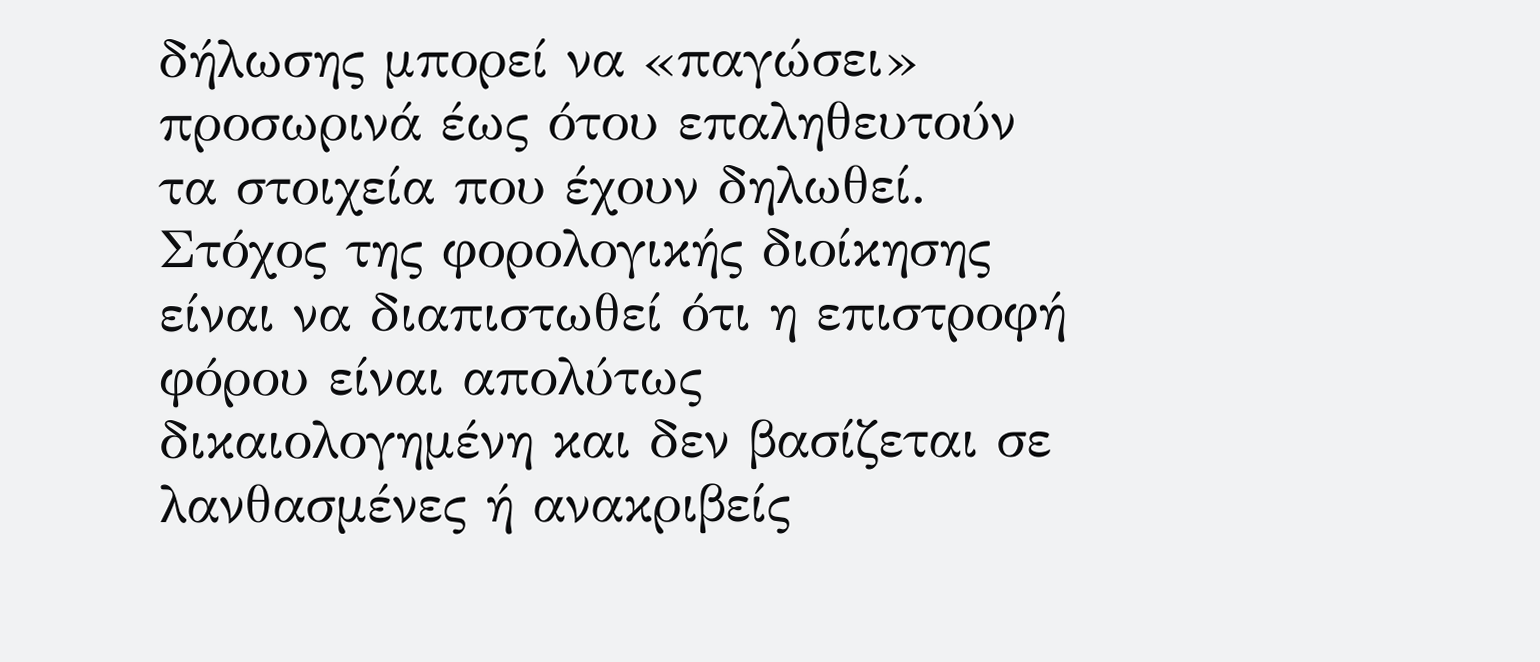δήλωσης μπορεί να «παγώσει» προσωρινά έως ότου επαληθευτούν τα στοιχεία που έχουν δηλωθεί. Στόχος της φορολογικής διοίκησης είναι να διαπιστωθεί ότι η επιστροφή φόρου είναι απολύτως δικαιολογημένη και δεν βασίζεται σε λανθασμένες ή ανακριβείς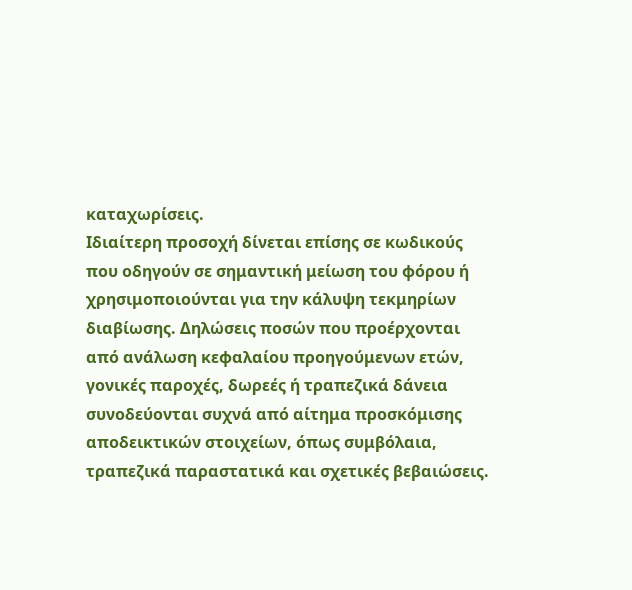καταχωρίσεις.
Ιδιαίτερη προσοχή δίνεται επίσης σε κωδικούς που οδηγούν σε σημαντική μείωση του φόρου ή χρησιμοποιούνται για την κάλυψη τεκμηρίων διαβίωσης. Δηλώσεις ποσών που προέρχονται από ανάλωση κεφαλαίου προηγούμενων ετών, γονικές παροχές, δωρεές ή τραπεζικά δάνεια συνοδεύονται συχνά από αίτημα προσκόμισης αποδεικτικών στοιχείων, όπως συμβόλαια, τραπεζικά παραστατικά και σχετικές βεβαιώσεις.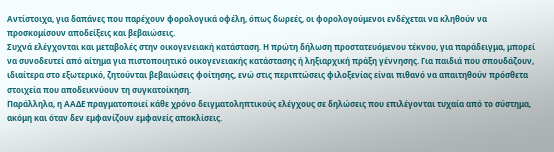Αντίστοιχα, για δαπάνες που παρέχουν φορολογικά οφέλη, όπως δωρεές, οι φορολογούμενοι ενδέχεται να κληθούν να προσκομίσουν αποδείξεις και βεβαιώσεις.
Συχνά ελέγχονται και μεταβολές στην οικογενειακή κατάσταση. Η πρώτη δήλωση προστατευόμενου τέκνου, για παράδειγμα, μπορεί να συνοδευτεί από αίτημα για πιστοποιητικό οικογενειακής κατάστασης ή ληξιαρχική πράξη γέννησης. Για παιδιά που σπουδάζουν, ιδιαίτερα στο εξωτερικό, ζητούνται βεβαιώσεις φοίτησης, ενώ στις περιπτώσεις φιλοξενίας είναι πιθανό να απαιτηθούν πρόσθετα στοιχεία που αποδεικνύουν τη συγκατοίκηση.
Παράλληλα, η ΑΑΔΕ πραγματοποιεί κάθε χρόνο δειγματοληπτικούς ελέγχους σε δηλώσεις που επιλέγονται τυχαία από το σύστημα, ακόμη και όταν δεν εμφανίζουν εμφανείς αποκλίσεις.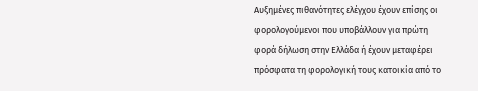Αυξημένες πιθανότητες ελέγχου έχουν επίσης οι φορολογούμενοι που υποβάλλουν για πρώτη φορά δήλωση στην Ελλάδα ή έχουν μεταφέρει πρόσφατα τη φορολογική τους κατοικία από το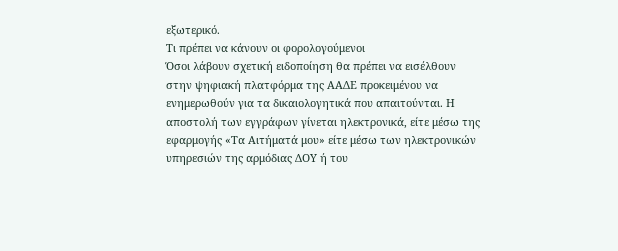εξωτερικό.
Τι πρέπει να κάνουν οι φορολογούμενοι
Όσοι λάβουν σχετική ειδοποίηση θα πρέπει να εισέλθουν στην ψηφιακή πλατφόρμα της ΑΑΔΕ προκειμένου να ενημερωθούν για τα δικαιολογητικά που απαιτούνται. Η αποστολή των εγγράφων γίνεται ηλεκτρονικά, είτε μέσω της εφαρμογής «Τα Αιτήματά μου» είτε μέσω των ηλεκτρονικών υπηρεσιών της αρμόδιας ΔΟΥ ή του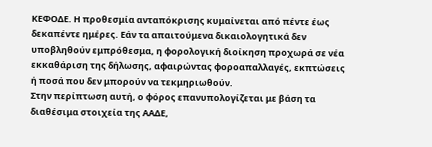ΚΕΦΟΔΕ. Η προθεσμία ανταπόκρισης κυμαίνεται από πέντε έως δεκαπέντε ημέρες. Εάν τα απαιτούμενα δικαιολογητικά δεν υποβληθούν εμπρόθεσμα, η φορολογική διοίκηση προχωρά σε νέα εκκαθάριση της δήλωσης, αφαιρώντας φοροαπαλλαγές, εκπτώσεις ή ποσά που δεν μπορούν να τεκμηριωθούν.
Στην περίπτωση αυτή, ο φόρος επανυπολογίζεται με βάση τα διαθέσιμα στοιχεία της ΑΑΔΕ,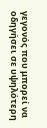γεγονός που μπορεί να οδηγήσει σε υψηλότερη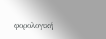φορολογική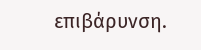επιβάρυνση.